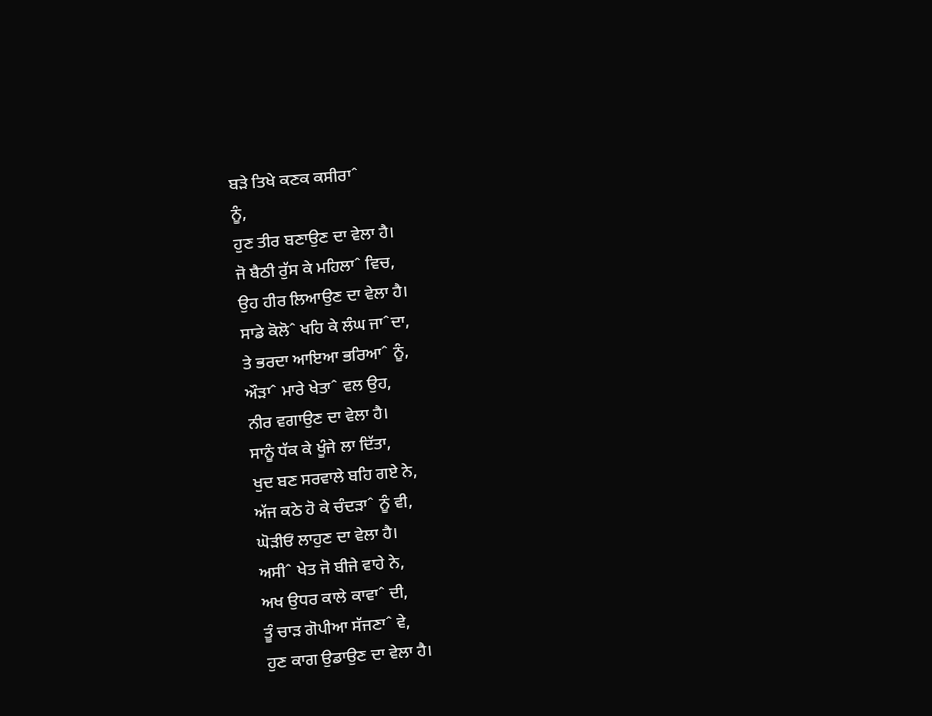ਬੜੇ ਤਿਖੇ ਕਣਕ ਕਸੀਰਾˆ
ਨੂੰ,
ਹੁਣ ਤੀਰ ਬਣਾਉਣ ਦਾ ਵੇਲਾ ਹੈ।
ਜੋ ਬੈਠੀ ਰੁੱਸ ਕੇ ਮਹਿਲਾˆ ਵਿਚ,
ਉਹ ਹੀਰ ਲਿਆਉਣ ਦਾ ਵੇਲਾ ਹੈ।
ਸਾਡੇ ਕੋਲੋˆ ਖਹਿ ਕੇ ਲੰਘ ਜਾˆਦਾ,
ਤੇ ਭਰਦਾ ਆਇਆ ਭਰਿਆˆ ਨੂੰ,
ਔੜਾˆ ਮਾਰੇ ਖੇਤਾˆ ਵਲ ਉਹ,
ਨੀਰ ਵਗਾਉਣ ਦਾ ਵੇਲਾ ਹੈ।
ਸਾਨੂੰ ਧੱਕ ਕੇ ਖੂੰਜੇ ਲਾ ਦਿੱਤਾ,
ਖੁਦ ਬਣ ਸਰਵਾਲੇ ਬਹਿ ਗਏ ਨੇ,
ਅੱਜ ਕਠੇ ਹੋ ਕੇ ਚੰਦੜਾˆ ਨੂੰ ਵੀ,
ਘੋੜੀਓਂ ਲਾਹੁਣ ਦਾ ਵੇਲਾ ਹੈ।
ਅਸੀˆ ਖੇਤ ਜੋ ਬੀਜੇ ਵਾਹੇ ਨੇ,
ਅਖ ਉਧਰ ਕਾਲੇ ਕਾਵਾˆ ਦੀ,
ਤੂੰ ਚਾੜ ਗੋਪੀਆ ਸੱਜਣਾˆ ਵੇ,
ਹੁਣ ਕਾਗ ਉਡਾਉਣ ਦਾ ਵੇਲਾ ਹੈ।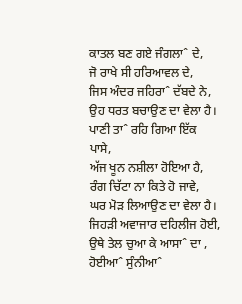ਕਾਤਲ ਬਣ ਗਏ ਜੰਗਲਾˆ ਦੇ,
ਜੋ ਰਾਖੇ ਸੀ ਹਰਿਆਵਲ ਦੇ,
ਜਿਸ ਅੰਦਰ ਜਹਿਰਾˆ ਦੱਬਦੇ ਨੇ,
ਉਹ ਧਰਤ ਬਚਾਉਣ ਦਾ ਵੇਲਾ ਹੈ।
ਪਾਣੀ ਤਾˆ ਰਹਿ ਗਿਆ ਇੱਕ ਪਾਸੇ,
ਅੱਜ ਖੂਨ ਨਸ਼ੀਲਾ ਹੋਇਆ ਹੈ,
ਰੰਗ ਚਿੱਟਾ ਨਾ ਕਿਤੇ ਹੋ ਜਾਵੇ,
ਘਰ ਮੋੜ ਲਿਆਉਣ ਦਾ ਵੇਲਾ ਹੈ।
ਜਿਹੜੀ ਅਵਾਜਾਰ ਦਹਿਲੀਜ ਹੋਈ,
ਉਥੇ ਤੇਲ ਚੁਆ ਕੇ ਆਸਾˆ ਦਾ ,
ਹੋਈਆˆ ਸੁੰਨੀਆˆ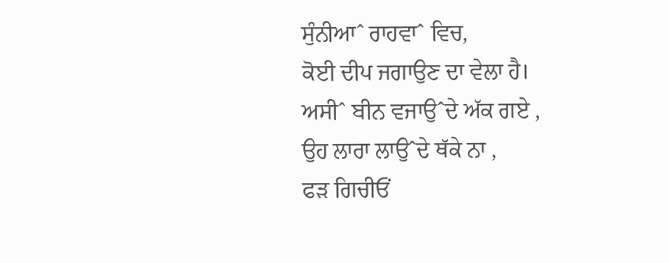ਸੁੰਨੀਆˆ ਰਾਹਵਾˆ ਵਿਚ,
ਕੋਈ ਦੀਪ ਜਗਾਉਣ ਦਾ ਵੇਲਾ ਹੈ।
ਅਸੀˆ ਬੀਨ ਵਜਾਉˆਦੇ ਅੱਕ ਗਏ ,
ਉਹ ਲਾਰਾ ਲਾਉˆਦੇ ਥੱਕੇ ਨਾ ,
ਫੜ ਗਿਚੀਓਂ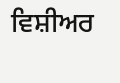ਵਿਸ਼ੀਅਰ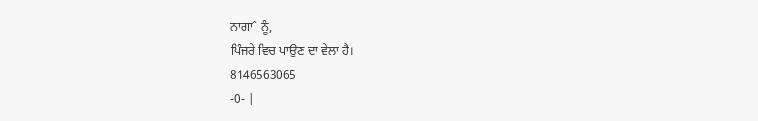ਨਾਗਾˆ ਨੂੰ,
ਪਿੰਜਰੇ ਵਿਚ ਪਾਉਣ ਦਾ ਵੇਲਾ ਹੈ।
8146563065
-0- |